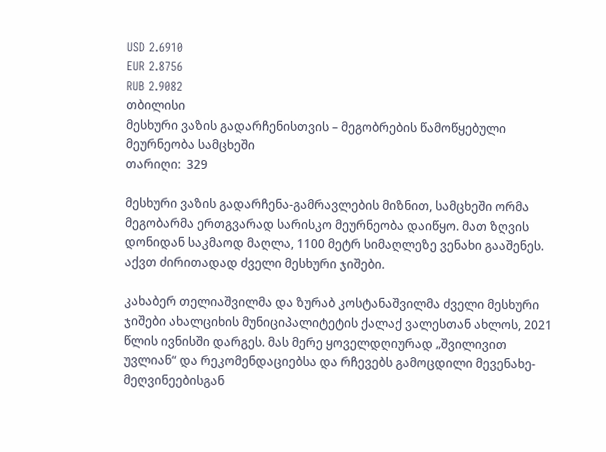USD 2.6910
EUR 2.8756
RUB 2.9082
თბილისი
მესხური ვაზის გადარჩენისთვის – მეგობრების წამოწყებული მეურნეობა სამცხეში
თარიღი:  329

მესხური ვაზის გადარჩენა-გამრავლების მიზნით, სამცხეში ორმა მეგობარმა ერთგვარად სარისკო მეურნეობა დაიწყო. მათ ზღვის დონიდან საკმაოდ მაღლა, 1100 მეტრ სიმაღლეზე ვენახი გააშენეს. აქვთ ძირითადად ძველი მესხური ჯიშები.

კახაბერ თელიაშვილმა და ზურაბ კოსტანაშვილმა ძველი მესხური ჯიშები ახალციხის მუნიციპალიტეტის ქალაქ ვალესთან ახლოს, 2021 წლის ივნისში დარგეს. მას მერე ყოველდღიურად „შვილივით უვლიან“ და რეკომენდაციებსა და რჩევებს გამოცდილი მევენახე-მეღვინეებისგან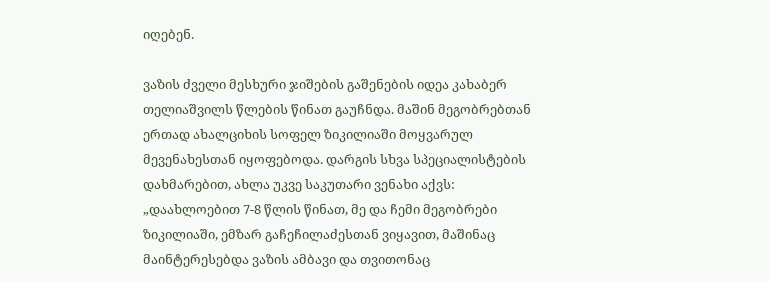იღებენ.

ვაზის ძველი მესხური ჯიშების გაშენების იდეა კახაბერ თელიაშვილს წლების წინათ გაუჩნდა. მაშინ მეგობრებთან ერთად ახალციხის სოფელ ზიკილიაში მოყვარულ მევენახესთან იყოფებოდა. დარგის სხვა სპეციალისტების დახმარებით, ახლა უკვე საკუთარი ვენახი აქვს: „დაახლოებით 7-8 წლის წინათ, მე და ჩემი მეგობრები ზიკილიაში, ემზარ გაჩეჩილაძესთან ვიყავით, მაშინაც მაინტერესებდა ვაზის ამბავი და თვითონაც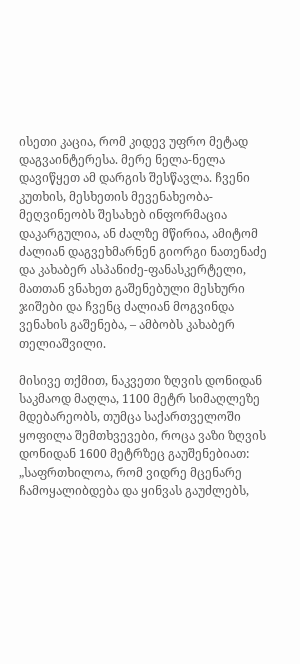ისეთი კაცია, რომ კიდევ უფრო მეტად დაგვაინტერესა. მერე ნელა-ნელა დავიწყეთ ამ დარგის შესწავლა. ჩვენი კუთხის, მესხეთის მევენახეობა-მეღვინეობს შესახებ ინფორმაცია დაკარგულია, ან ძალზე მწირია, ამიტომ ძალიან დაგვეხმარნენ გიორგი ნათენაძე და კახაბერ ასპანიძე-ფანასკერტელი, მათთან ვნახეთ გაშენებული მესხური ჯიშები და ჩვენც ძალიან მოგვინდა ვენახის გაშენება, – ამბობს კახაბერ თელიაშვილი.

მისივე თქმით, ნაკვეთი ზღვის დონიდან საკმაოდ მაღლა, 1100 მეტრ სიმაღლეზე მდებარეობს, თუმცა საქართველოში ყოფილა შემთხვევები, როცა ვაზი ზღვის დონიდან 1600 მეტრზეც გაუშენებიათ: „საფრთხილოა, რომ ვიდრე მცენარე ჩამოყალიბდება და ყინვას გაუძლებს,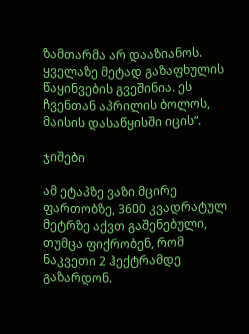ზამთარმა არ დააზიანოს. ყველაზე მეტად გაზაფხულის წაყინვების გვეშინია. ეს ჩვენთან აპრილის ბოლოს, მაისის დასაწყისში იცის“.

ჯიშები

ამ ეტაპზე ვაზი მცირე ფართობზე, 3600 კვადრატულ მეტრზე აქვთ გაშენებული, თუმცა ფიქრობენ, რომ ნაკვეთი 2 ჰექტრამდე გაზარდონ.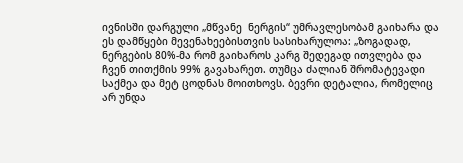ივნისში დარგული „მწვანე  ნერგის“ უმრავლესობამ გაიხარა და ეს დამწყები მევენახეებისთვის სასიხარულოა: „ზოგადად, ნერგების 80%-მა რომ გაიხაროს კარგ შედეგად ითვლება და ჩვენ თითქმის 99% გავახარეთ. თუმცა ძალიან შრომატევადი საქმეა და მეტ ცოდნას მოითხოვს. ბევრი დეტალია, რომელიც არ უნდა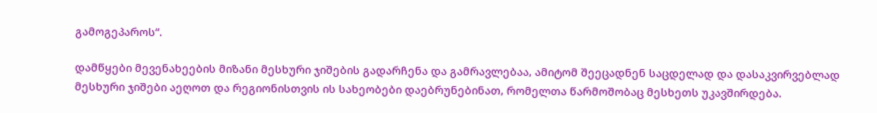გამოგეპაროს“.

დამწყები მევენახეების მიზანი მესხური ჯიშების გადარჩენა და გამრავლებაა, ამიტომ შეეცადნენ საცდელად და დასაკვირვებლად მესხური ჯიშები აეღოთ და რეგიონისთვის ის სახეობები დაებრუნებინათ, რომელთა წარმოშობაც მესხეთს უკავშირდება.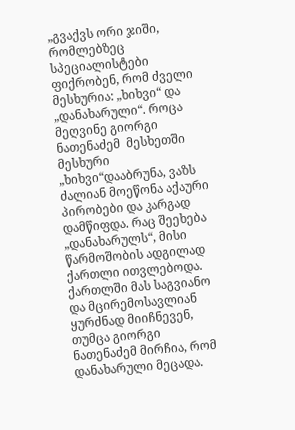„გვაქვს ორი ჯიში, რომლებზეც სპეციალისტები ფიქრობენ, რომ ძველი მესხურია: „ხიხვი“ და „დანახარული“. როცა მეღვინე გიორგი ნათენაძემ  მესხეთში მესხური „ხიხვი“დააბრუნა, ვაზს ძალიან მოეწონა აქაური პირობები და კარგად დამწიფდა. რაც შეეხება „დანახარულს“, მისი წარმოშობის ადგილად ქართლი ითვლებოდა. ქართლში მას საგვიანო და მცირემოსავლიან ყურძნად მიიჩნევენ, თუმცა გიორგი ნათენაძემ მირჩია, რომ დანახარული მეცადა.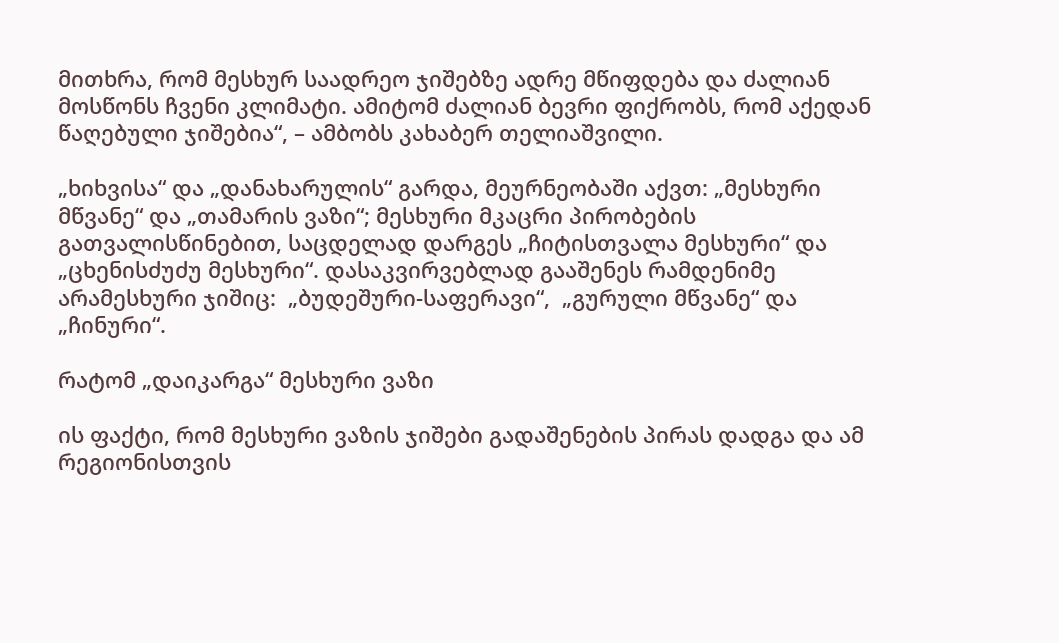მითხრა, რომ მესხურ საადრეო ჯიშებზე ადრე მწიფდება და ძალიან მოსწონს ჩვენი კლიმატი. ამიტომ ძალიან ბევრი ფიქრობს, რომ აქედან წაღებული ჯიშებია“, – ამბობს კახაბერ თელიაშვილი.

„ხიხვისა“ და „დანახარულის“ გარდა, მეურნეობაში აქვთ: „მესხური მწვანე“ და „თამარის ვაზი“; მესხური მკაცრი პირობების გათვალისწინებით, საცდელად დარგეს „ჩიტისთვალა მესხური“ და „ცხენისძუძუ მესხური“. დასაკვირვებლად გააშენეს რამდენიმე არამესხური ჯიშიც:  „ბუდეშური-საფერავი“,  „გურული მწვანე“ და „ჩინური“.

რატომ „დაიკარგა“ მესხური ვაზი

ის ფაქტი, რომ მესხური ვაზის ჯიშები გადაშენების პირას დადგა და ამ რეგიონისთვის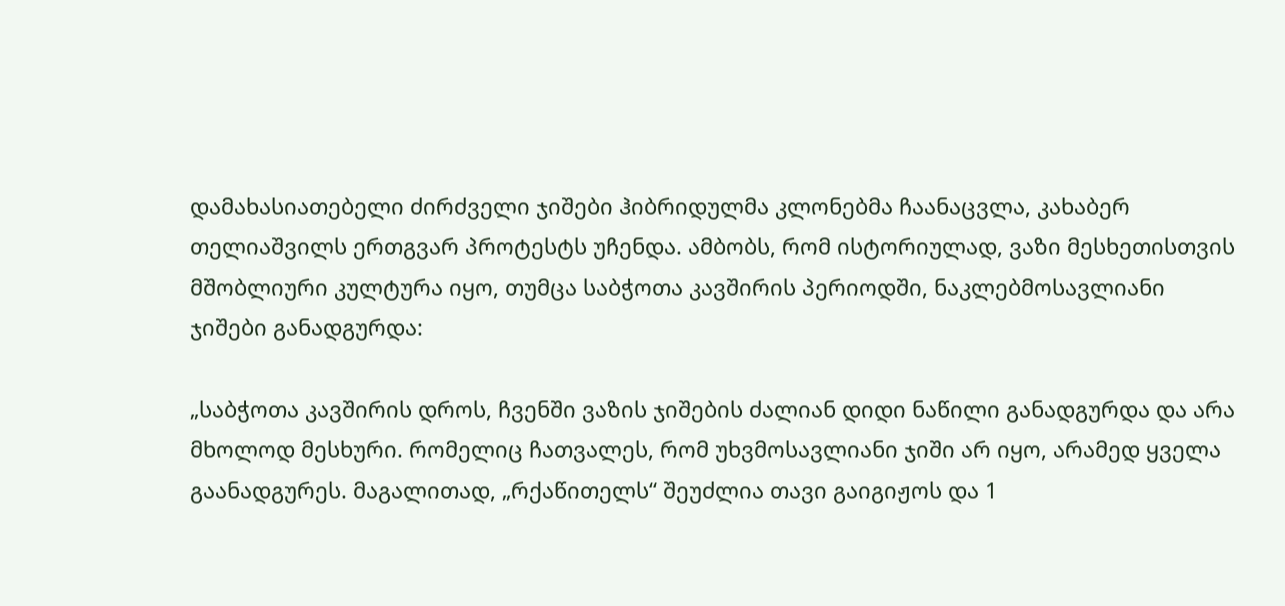დამახასიათებელი ძირძველი ჯიშები ჰიბრიდულმა კლონებმა ჩაანაცვლა, კახაბერ თელიაშვილს ერთგვარ პროტესტს უჩენდა. ამბობს, რომ ისტორიულად, ვაზი მესხეთისთვის მშობლიური კულტურა იყო, თუმცა საბჭოთა კავშირის პერიოდში, ნაკლებმოსავლიანი ჯიშები განადგურდა:

„საბჭოთა კავშირის დროს, ჩვენში ვაზის ჯიშების ძალიან დიდი ნაწილი განადგურდა და არა მხოლოდ მესხური. რომელიც ჩათვალეს, რომ უხვმოსავლიანი ჯიში არ იყო, არამედ ყველა გაანადგურეს. მაგალითად, „რქაწითელს“ შეუძლია თავი გაიგიჟოს და 1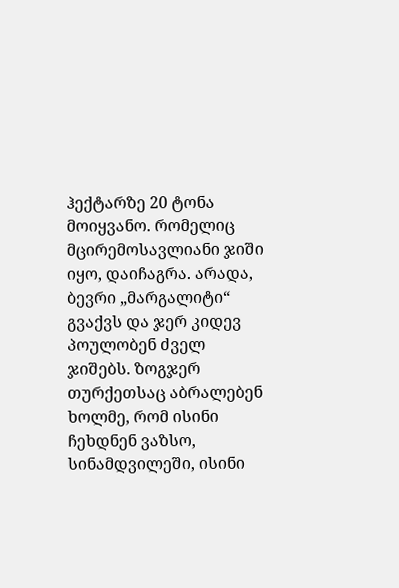ჰექტარზე 20 ტონა მოიყვანო. რომელიც მცირემოსავლიანი ჯიში იყო, დაიჩაგრა. არადა, ბევრი „მარგალიტი“ გვაქვს და ჯერ კიდევ პოულობენ ძველ ჯიშებს. ზოგჯერ თურქეთსაც აბრალებენ ხოლმე, რომ ისინი ჩეხდნენ ვაზსო, სინამდვილეში, ისინი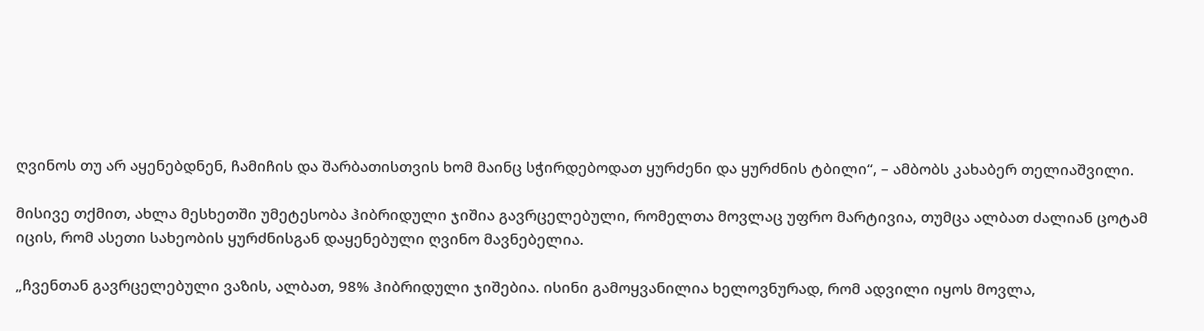ღვინოს თუ არ აყენებდნენ, ჩამიჩის და შარბათისთვის ხომ მაინც სჭირდებოდათ ყურძენი და ყურძნის ტბილი“, – ამბობს კახაბერ თელიაშვილი.

მისივე თქმით, ახლა მესხეთში უმეტესობა ჰიბრიდული ჯიშია გავრცელებული, რომელთა მოვლაც უფრო მარტივია, თუმცა ალბათ ძალიან ცოტამ იცის, რომ ასეთი სახეობის ყურძნისგან დაყენებული ღვინო მავნებელია.

„ჩვენთან გავრცელებული ვაზის, ალბათ, 98% ჰიბრიდული ჯიშებია. ისინი გამოყვანილია ხელოვნურად, რომ ადვილი იყოს მოვლა,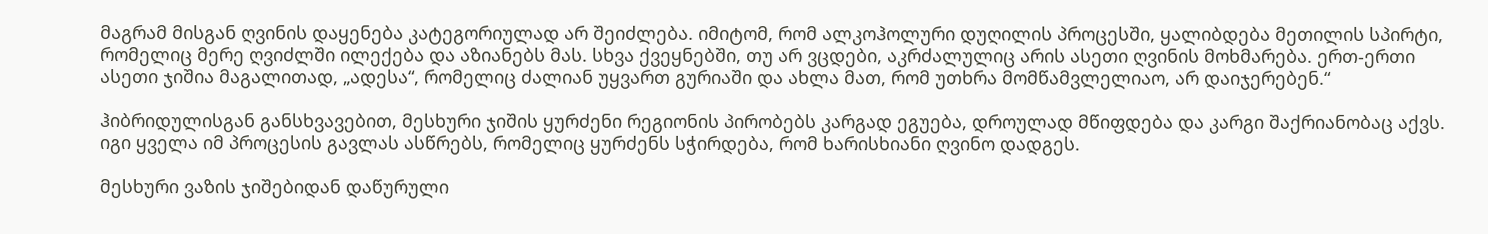მაგრამ მისგან ღვინის დაყენება კატეგორიულად არ შეიძლება. იმიტომ, რომ ალკოჰოლური დუღილის პროცესში, ყალიბდება მეთილის სპირტი, რომელიც მერე ღვიძლში ილექება და აზიანებს მას. სხვა ქვეყნებში, თუ არ ვცდები, აკრძალულიც არის ასეთი ღვინის მოხმარება. ერთ-ერთი ასეთი ჯიშია მაგალითად, „ადესა“, რომელიც ძალიან უყვართ გურიაში და ახლა მათ, რომ უთხრა მომწამვლელიაო, არ დაიჯერებენ.“

ჰიბრიდულისგან განსხვავებით, მესხური ჯიშის ყურძენი რეგიონის პირობებს კარგად ეგუება, დროულად მწიფდება და კარგი შაქრიანობაც აქვს. იგი ყველა იმ პროცესის გავლას ასწრებს, რომელიც ყურძენს სჭირდება, რომ ხარისხიანი ღვინო დადგეს.

მესხური ვაზის ჯიშებიდან დაწურული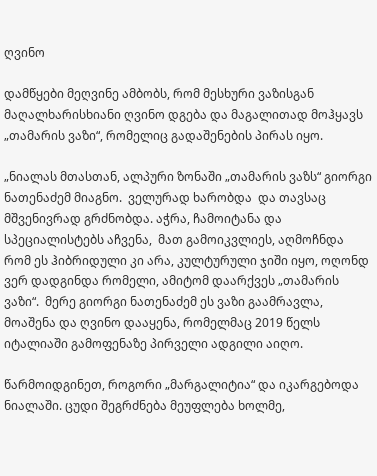ღვინო

დამწყები მეღვინე ამბობს, რომ მესხური ვაზისგან მაღალხარისხიანი ღვინო დგება და მაგალითად მოჰყავს „თამარის ვაზი“, რომელიც გადაშენების პირას იყო.

„ნიალას მთასთან, ალპური ზონაში „თამარის ვაზს“ გიორგი ნათენაძემ მიაგნო.  ველურად ხარობდა  და თავსაც მშვენივრად გრძნობდა. აჭრა, ჩამოიტანა და სპეციალისტებს აჩვენა,  მათ გამოიკვლიეს, აღმოჩნდა რომ ეს ჰიბრიდული კი არა, კულტურული ჯიში იყო, ოღონდ ვერ დადგინდა რომელი, ამიტომ დაარქვეს „თამარის ვაზი“.  მერე გიორგი ნათენაძემ ეს ვაზი გაამრავლა, მოაშენა და ღვინო დააყენა, რომელმაც 2019 წელს იტალიაში გამოფენაზე პირველი ადგილი აიღო.

წარმოიდგინეთ, როგორი „მარგალიტია“ და იკარგებოდა ნიალაში. ცუდი შეგრძნება მეუფლება ხოლმე,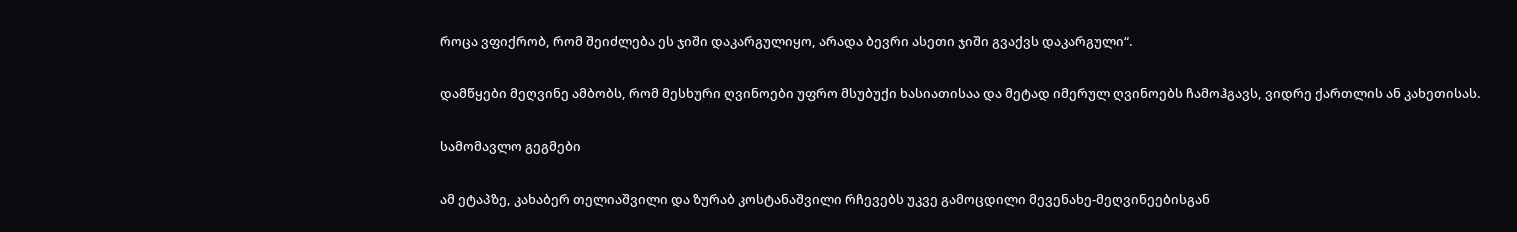როცა ვფიქრობ, რომ შეიძლება ეს ჯიში დაკარგულიყო, არადა ბევრი ასეთი ჯიში გვაქვს დაკარგული“.

დამწყები მეღვინე ამბობს, რომ მესხური ღვინოები უფრო მსუბუქი ხასიათისაა და მეტად იმერულ ღვინოებს ჩამოჰგავს, ვიდრე ქართლის ან კახეთისას.

სამომავლო გეგმები

ამ ეტაპზე, კახაბერ თელიაშვილი და ზურაბ კოსტანაშვილი რჩევებს უკვე გამოცდილი მევენახე-მეღვინეებისგან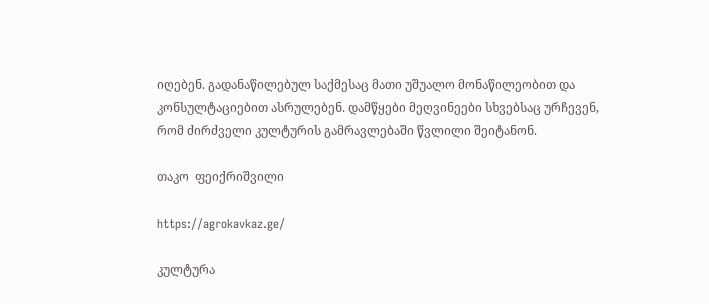იღებენ. გადანაწილებულ საქმესაც მათი უშუალო მონაწილეობით და კონსულტაციებით ასრულებენ. დამწყები მეღვინეები სხვებსაც ურჩევენ, რომ ძირძველი კულტურის გამრავლებაში წვლილი შეიტანონ.

თაკო  ფეიქრიშვილი

https://agrokavkaz.ge/

კულტურა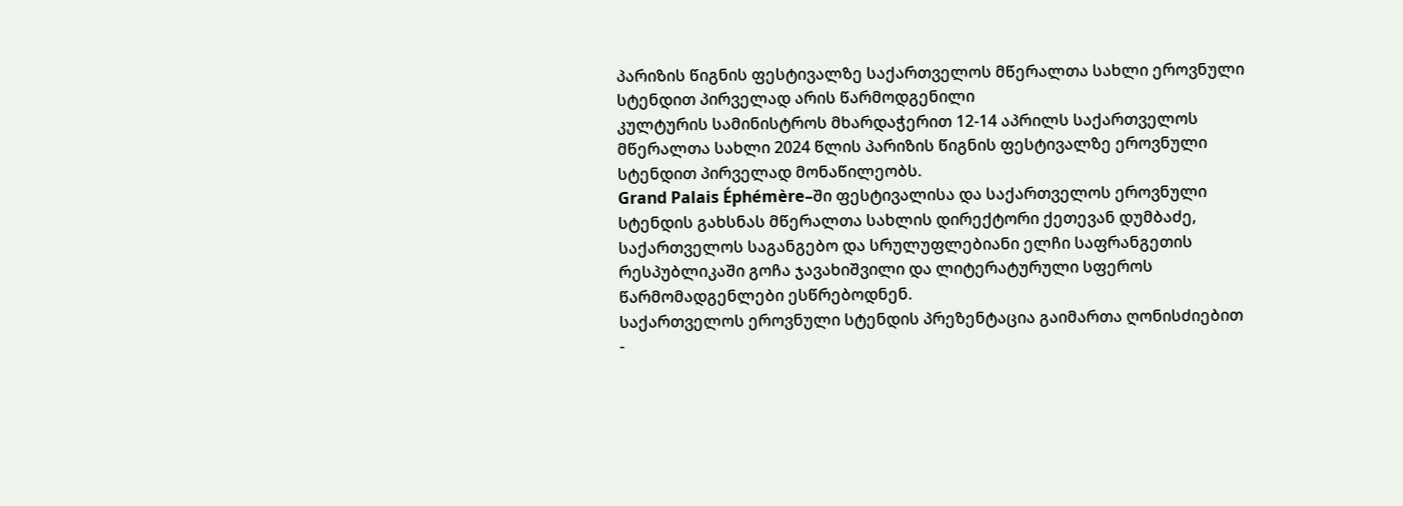პარიზის წიგნის ფესტივალზე საქართველოს მწერალთა სახლი ეროვნული სტენდით პირველად არის წარმოდგენილი
კულტურის სამინისტროს მხარდაჭერით 12-14 აპრილს საქართველოს მწერალთა სახლი 2024 წლის პარიზის წიგნის ფესტივალზე ეროვნული სტენდით პირველად მონაწილეობს.
Grand Palais Éphémère–ში ფესტივალისა და საქართველოს ეროვნული სტენდის გახსნას მწერალთა სახლის დირექტორი ქეთევან დუმბაძე, საქართველოს საგანგებო და სრულუფლებიანი ელჩი საფრანგეთის რესპუბლიკაში გოჩა ჯავახიშვილი და ლიტერატურული სფეროს წარმომადგენლები ესწრებოდნენ.
საქართველოს ეროვნული სტენდის პრეზენტაცია გაიმართა ღონისძიებით -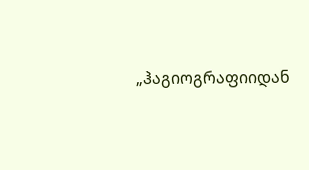„ჰაგიოგრაფიიდან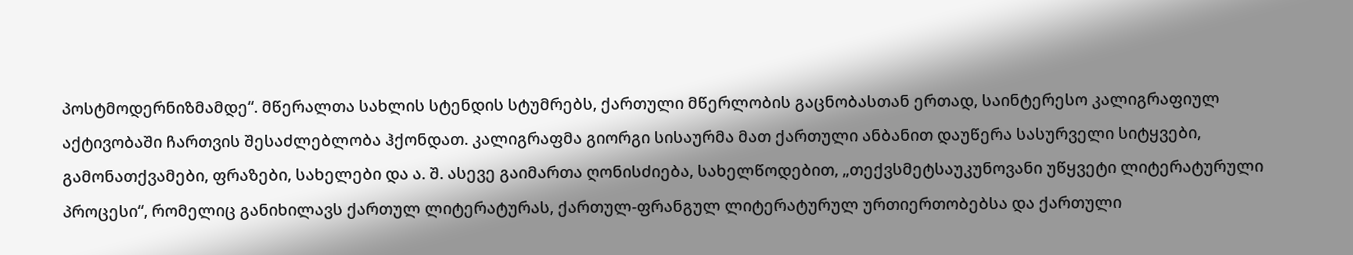პოსტმოდერნიზმამდე“. მწერალთა სახლის სტენდის სტუმრებს, ქართული მწერლობის გაცნობასთან ერთად, საინტერესო კალიგრაფიულ აქტივობაში ჩართვის შესაძლებლობა ჰქონდათ. კალიგრაფმა გიორგი სისაურმა მათ ქართული ანბანით დაუწერა სასურველი სიტყვები, გამონათქვამები, ფრაზები, სახელები და ა. შ. ასევე გაიმართა ღონისძიება, სახელწოდებით, „თექვსმეტსაუკუნოვანი უწყვეტი ლიტერატურული პროცესი“, რომელიც განიხილავს ქართულ ლიტერატურას, ქართულ-ფრანგულ ლიტერატურულ ურთიერთობებსა და ქართული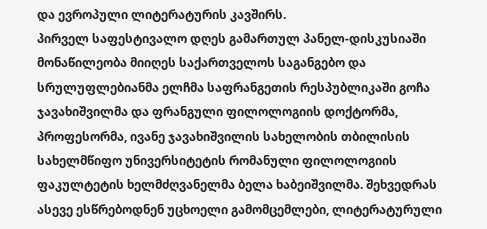და ევროპული ლიტერატურის კავშირს.
პირველ საფესტივალო დღეს გამართულ პანელ-დისკუსიაში მონაწილეობა მიიღეს საქართველოს საგანგებო და სრულუფლებიანმა ელჩმა საფრანგეთის რესპუბლიკაში გოჩა ჯავახიშვილმა და ფრანგული ფილოლოგიის დოქტორმა, პროფესორმა, ივანე ჯავახიშვილის სახელობის თბილისის სახელმწიფო უნივერსიტეტის რომანული ფილოლოგიის ფაკულტეტის ხელმძღვანელმა ბელა ხაბეიშვილმა. შეხვედრას ასევე ესწრებოდნენ უცხოელი გამომცემლები, ლიტერატურული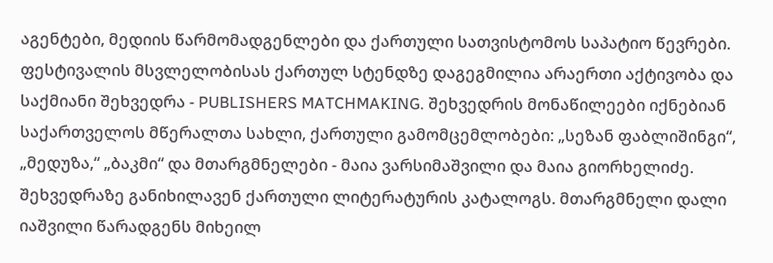აგენტები, მედიის წარმომადგენლები და ქართული სათვისტომოს საპატიო წევრები.
ფესტივალის მსვლელობისას ქართულ სტენდზე დაგეგმილია არაერთი აქტივობა და საქმიანი შეხვედრა - PUBLISHERS MATCHMAKING. შეხვედრის მონაწილეები იქნებიან საქართველოს მწერალთა სახლი, ქართული გამომცემლობები: „სეზან ფაბლიშინგი“, „მედუზა,“ „ბაკმი“ და მთარგმნელები - მაია ვარსიმაშვილი და მაია გიორხელიძე. შეხვედრაზე განიხილავენ ქართული ლიტერატურის კატალოგს. მთარგმნელი დალი იაშვილი წარადგენს მიხეილ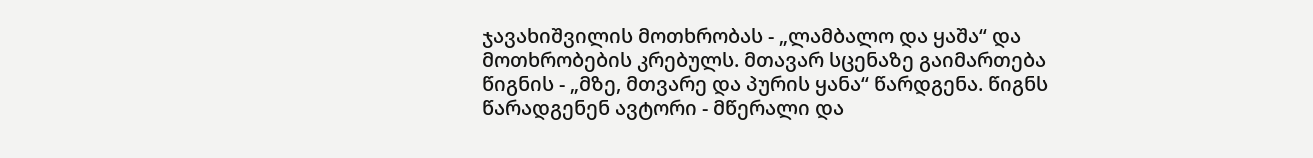ჯავახიშვილის მოთხრობას - „ლამბალო და ყაშა“ და მოთხრობების კრებულს. მთავარ სცენაზე გაიმართება წიგნის - „მზე, მთვარე და პურის ყანა“ წარდგენა. წიგნს წარადგენენ ავტორი - მწერალი და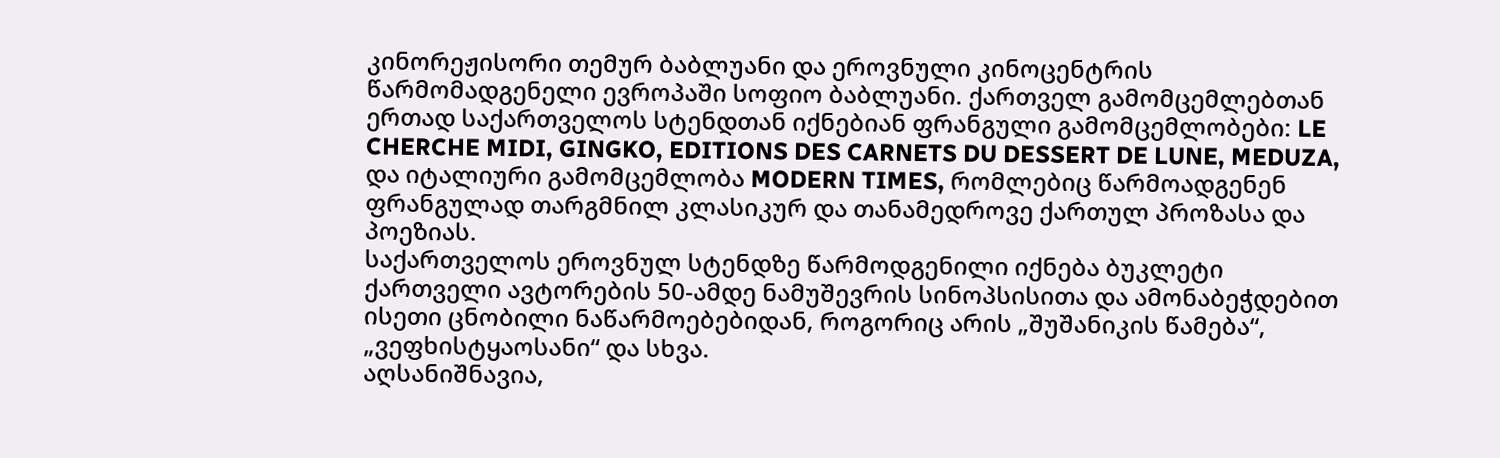კინორეჟისორი თემურ ბაბლუანი და ეროვნული კინოცენტრის წარმომადგენელი ევროპაში სოფიო ბაბლუანი. ქართველ გამომცემლებთან ერთად საქართველოს სტენდთან იქნებიან ფრანგული გამომცემლობები: LE CHERCHE MIDI, GINGKO, EDITIONS DES CARNETS DU DESSERT DE LUNE, MEDUZA, და იტალიური გამომცემლობა MODERN TIMES, რომლებიც წარმოადგენენ ფრანგულად თარგმნილ კლასიკურ და თანამედროვე ქართულ პროზასა და პოეზიას.
საქართველოს ეროვნულ სტენდზე წარმოდგენილი იქნება ბუკლეტი ქართველი ავტორების 50-ამდე ნამუშევრის სინოპსისითა და ამონაბეჭდებით ისეთი ცნობილი ნაწარმოებებიდან, როგორიც არის „შუშანიკის წამება“, „ვეფხისტყაოსანი“ და სხვა.
აღსანიშნავია,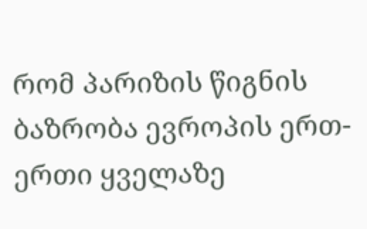რომ პარიზის წიგნის ბაზრობა ევროპის ერთ-ერთი ყველაზე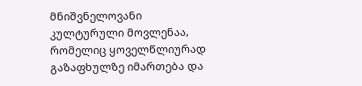მნიშვნელოვანი კულტურული მოვლენაა, რომელიც ყოველწლიურად გაზაფხულზე იმართება და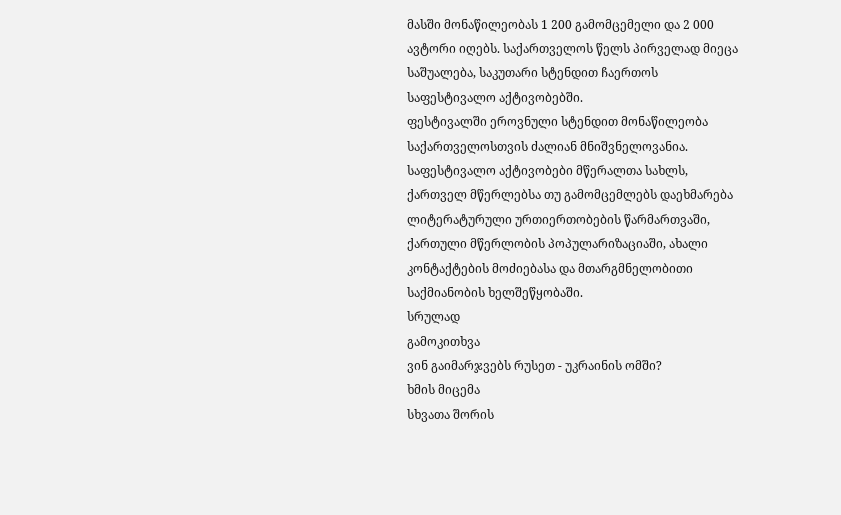მასში მონაწილეობას 1 200 გამომცემელი და 2 000 ავტორი იღებს. საქართველოს წელს პირველად მიეცა საშუალება, საკუთარი სტენდით ჩაერთოს საფესტივალო აქტივობებში.
ფესტივალში ეროვნული სტენდით მონაწილეობა საქართველოსთვის ძალიან მნიშვნელოვანია.
საფესტივალო აქტივობები მწერალთა სახლს, ქართველ მწერლებსა თუ გამომცემლებს დაეხმარება ლიტერატურული ურთიერთობების წარმართვაში, ქართული მწერლობის პოპულარიზაციაში, ახალი კონტაქტების მოძიებასა და მთარგმნელობითი საქმიანობის ხელშეწყობაში.
სრულად
გამოკითხვა
ვინ გაიმარჯვებს რუსეთ - უკრაინის ომში?
ხმის მიცემა
სხვათა შორის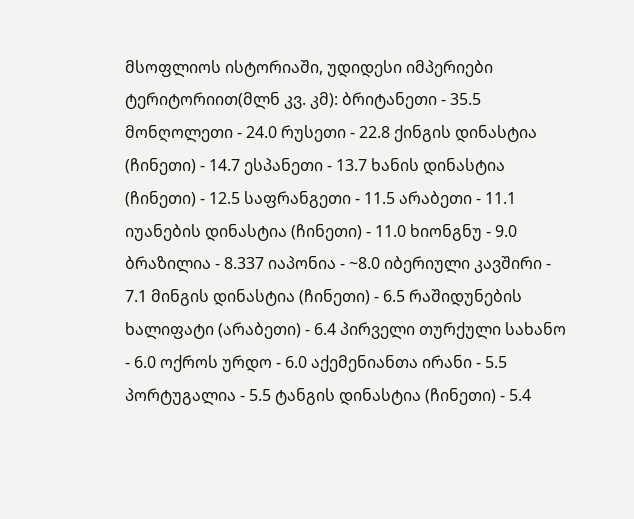მსოფლიოს ისტორიაში, უდიდესი იმპერიები ტერიტორიით(მლნ კვ. კმ): ბრიტანეთი - 35.5 მონღოლეთი - 24.0 რუსეთი - 22.8 ქინგის დინასტია (ჩინეთი) - 14.7 ესპანეთი - 13.7 ხანის დინასტია (ჩინეთი) - 12.5 საფრანგეთი - 11.5 არაბეთი - 11.1 იუანების დინასტია (ჩინეთი) - 11.0 ხიონგნუ - 9.0 ბრაზილია - 8.337 იაპონია - ~8.0 იბერიული კავშირი - 7.1 მინგის დინასტია (ჩინეთი) - 6.5 რაშიდუნების ხალიფატი (არაბეთი) - 6.4 პირველი თურქული სახანო - 6.0 ოქროს ურდო - 6.0 აქემენიანთა ირანი - 5.5 პორტუგალია - 5.5 ტანგის დინასტია (ჩინეთი) - 5.4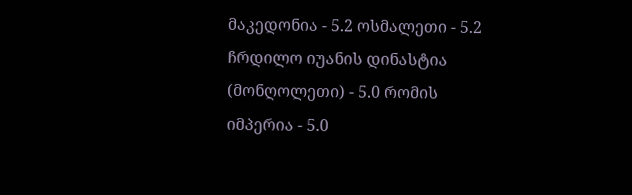მაკედონია - 5.2 ოსმალეთი - 5.2 ჩრდილო იუანის დინასტია (მონღოლეთი) - 5.0 რომის იმპერია - 5.0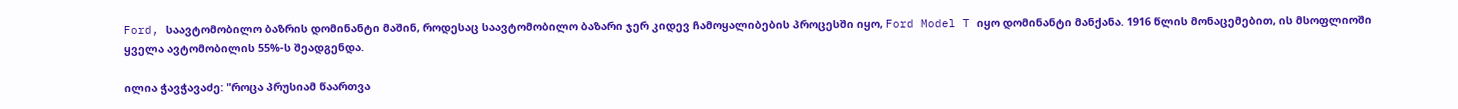Ford, საავტომობილო ბაზრის დომინანტი მაშინ, როდესაც საავტომობილო ბაზარი ჯერ კიდევ ჩამოყალიბების პროცესში იყო, Ford Model T იყო დომინანტი მანქანა. 1916 წლის მონაცემებით, ის მსოფლიოში ყველა ავტომობილის 55%-ს შეადგენდა.

ილია ჭავჭავაძე: "როცა პრუსიამ წაართვა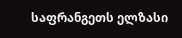საფრანგეთს ელზასი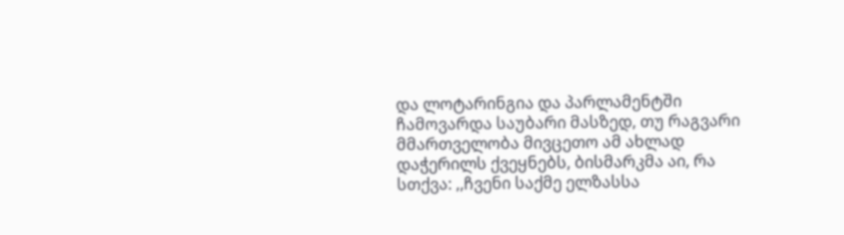და ლოტარინგია და პარლამენტში ჩამოვარდა საუბარი მასზედ, თუ რაგვარი მმართველობა მივცეთო ამ ახლად დაჭერილს ქვეყნებს, ბისმარკმა აი, რა სთქვა: ,,ჩვენი საქმე ელზასსა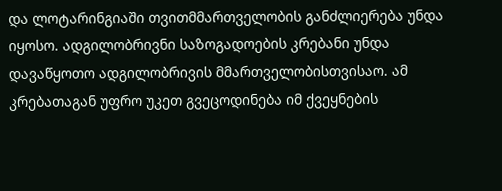და ლოტარინგიაში თვითმმართველობის განძლიერება უნდა იყოსო. ადგილობრივნი საზოგადოების კრებანი უნდა დავაწყოთო ადგილობრივის მმართველობისთვისაო. ამ კრებათაგან უფრო უკეთ გვეცოდინება იმ ქვეყნების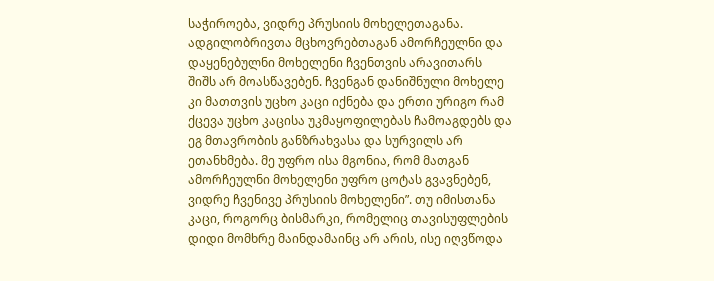საჭიროება, ვიდრე პრუსიის მოხელეთაგანა. ადგილობრივთა მცხოვრებთაგან ამორჩეულნი და დაყენებულნი მოხელენი ჩვენთვის არავითარს შიშს არ მოასწავებენ. ჩვენგან დანიშნული მოხელე კი მათთვის უცხო კაცი იქნება და ერთი ურიგო რამ ქცევა უცხო კაცისა უკმაყოფილებას ჩამოაგდებს და ეგ მთავრობის განზრახვასა და სურვილს არ ეთანხმება. მე უფრო ისა მგონია, რომ მათგან ამორჩეულნი მოხელენი უფრო ცოტას გვავნებენ, ვიდრე ჩვენივე პრუსიის მოხელენი”. თუ იმისთანა კაცი, როგორც ბისმარკი, რომელიც თავისუფლების დიდი მომხრე მაინდამაინც არ არის, ისე იღვწოდა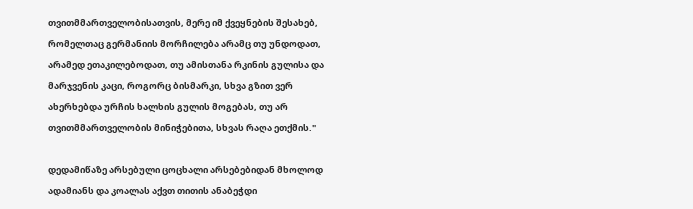თვითმმართველობისათვის, მერე იმ ქვეყნების შესახებ, რომელთაც გერმანიის მორჩილება არამც თუ უნდოდათ, არამედ ეთაკილებოდათ, თუ ამისთანა რკინის გულისა და მარჯვენის კაცი, როგორც ბისმარკი, სხვა გზით ვერ ახერხებდა ურჩის ხალხის გულის მოგებას, თუ არ თვითმმართველობის მინიჭებითა, სხვას რაღა ეთქმის."

დედამიწაზე არსებული ცოცხალი არსებებიდან მხოლოდ ადამიანს და კოალას აქვთ თითის ანაბეჭდი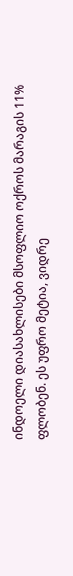ინდოელი დიასახლისები მსოფლიო ოქროს მარაგის 11% ფლობენ. ეს უფრო მეტია, ვიდრე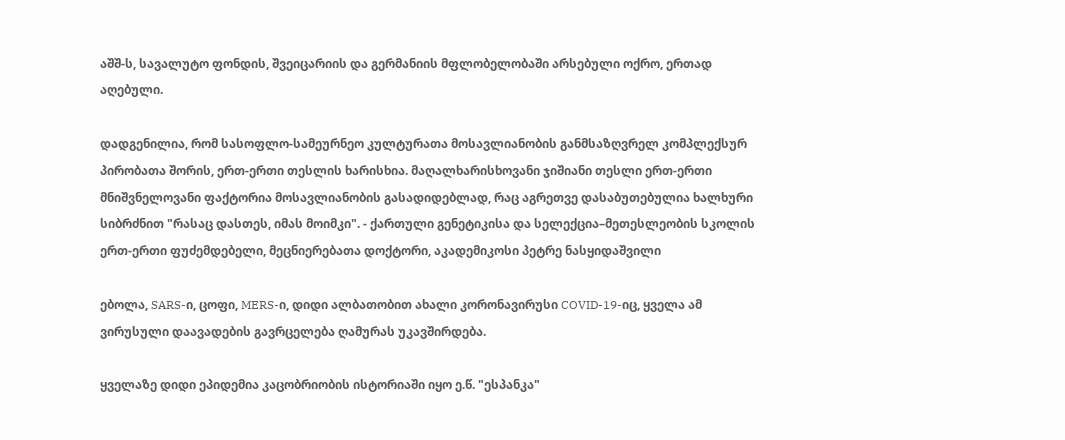აშშ-ს, სავალუტო ფონდის, შვეიცარიის და გერმანიის მფლობელობაში არსებული ოქრო, ერთად აღებული.

დადგენილია, რომ სასოფლო-სამეურნეო კულტურათა მოსავლიანობის განმსაზღვრელ კომპლექსურ პირობათა შორის, ერთ-ერთი თესლის ხარისხია. მაღალხარისხოვანი ჯიშიანი თესლი ერთ-ერთი მნიშვნელოვანი ფაქტორია მოსავლიანობის გასადიდებლად, რაც აგრეთვე დასაბუთებულია ხალხური სიბრძნით "რასაც დასთეს, იმას მოიმკი". - ქართული გენეტიკისა და სელექცია–მეთესლეობის სკოლის ერთ-ერთი ფუძემდებელი, მეცნიერებათა დოქტორი, აკადემიკოსი პეტრე ნასყიდაშვილი

ებოლა, SARS-ი, ცოფი, MERS-ი, დიდი ალბათობით ახალი კორონავირუსი COVID-19-იც, ყველა ამ ვირუსული დაავადების გავრცელება ღამურას უკავშირდება.

ყველაზე დიდი ეპიდემია კაცობრიობის ისტორიაში იყო ე.წ. "ესპანკა"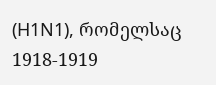(H1N1), რომელსაც 1918-1919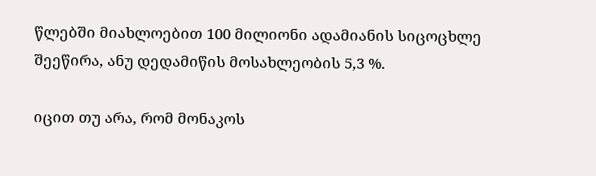წლებში მიახლოებით 100 მილიონი ადამიანის სიცოცხლე შეეწირა, ანუ დედამიწის მოსახლეობის 5,3 %.

იცით თუ არა, რომ მონაკოს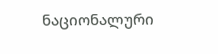ნაციონალური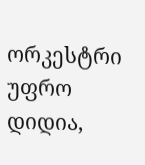ორკესტრი უფრო დიდია,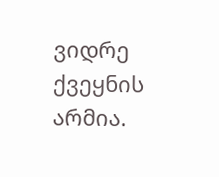ვიდრე ქვეყნის არმია.